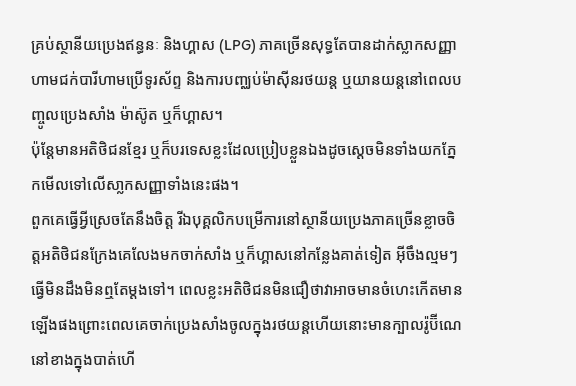គ្រប់ស្ថានីយប្រេងឥន្ធនៈ និងហ្គាស (LPG) ភាគច្រើនសុទ្ធតែបានដាក់ស្លាកសញ្ញាហាមជក់បារីហាមប្រើទូរស័ព្ទ និងការបញ្ឈប់ម៉ាស៊ីនរថយន្ត ឬយានយន្តនៅពេលបញ្ចូលប្រេងសាំង ម៉ាស៊ូត ឬក៏ហ្គាស។
ប៉ុន្តែមានអតិថិជនខ្មែរ ឬក៏បរទេសខ្លះដែលប្រៀបខ្លួនឯងដូចស្តេចមិនទាំងយកភ្នែកមើលទៅលើសា្លកសញ្ញាទាំងនេះផង។
ពួកគេធ្វើអ្វីស្រេចតែនឹងចិត្ត រីឯបុគ្គលិកបម្រើការនៅស្ថានីយប្រេងភាគច្រើនខ្លាចចិត្តអតិថិជនក្រែងគេលែងមកចាក់សាំង ឬក៏ហ្គាសនៅកន្លែងគាត់ទៀត អ៊ីចឹងល្មមៗធ្វើមិនដឹងមិនឮតែម្តងទៅ។ ពេលខ្លះអតិថិជនមិនជឿថាវាអាចមានចំហេះកើតមានឡើងផងព្រោះពេលគេចាក់ប្រេងសាំងចូលក្នុងរថយន្ដហើយនោះមានក្បាលរ៉ូប៊ីណេនៅខាងក្នុងបាត់ហើ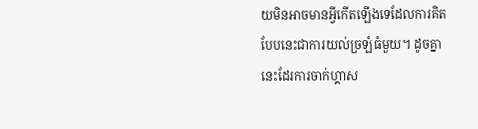យមិនអាចមានអ្វីកើតឡើងទេដែលការគិតបែបនេះជាការយល់ច្រឡំធំមួយ។ ដូចគ្នានេះដែរការចាក់ហ្គាស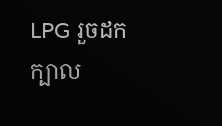LPG រួចដកក្បាល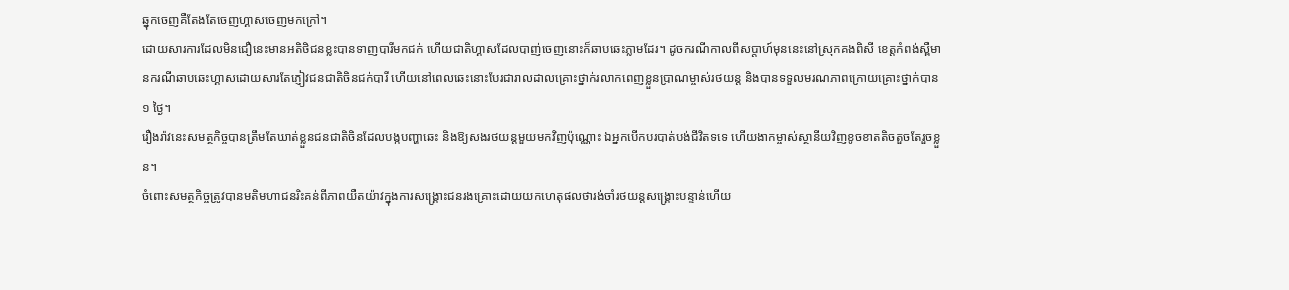ឆ្នុកចេញគឺតែងតែចេញហ្គាសចេញមកក្រៅ។
ដោយសារការដែលមិនជឿនេះមានអតិថិជនខ្លះបានទាញបារីមកជក់ ហើយជាតិហ្គាសដែលបាញ់ចេញនោះក៏ឆាបឆេះភ្លាមដែរ។ ដូចករណីកាលពីសប្តាហ៍មុននេះនៅស្រុកគងពិសី ខេត្តកំពង់ស្ពឺមានករណីឆាបឆេះហ្គាសដោយសារតែភ្ញៀវជនជាតិចិនជក់បារី ហើយនៅពេលឆេះនោះបែរជារាលដាលគ្រោះថ្នាក់រលាកពេញខ្លួនប្រាណម្ចាស់រថយន្ត និងបានទទួលមរណភាពក្រោយគ្រោះថ្នាក់បាន ១ ថ្ងៃ។
រឿងរ៉ាវនេះសមត្ថកិច្ចបានត្រឹមតែឃាត់ខ្លួនជនជាតិចិនដែលបង្កបញ្ហាឆេះ និងឱ្យសងរថយន្តមួយមកវិញប៉ុណ្ណោះ ឯអ្នកបើកបរបាត់បង់ជីវិតទទេ ហើយងាកម្ចាស់ស្ថានីយវិញខូចខាតតិចតួចតែរួចខ្លួន។
ចំពោះសមត្ថកិច្ចត្រូវបានមតិមហាជនរិះគន់ពីភាពយឺតយ៉ាវក្នុងការសង្គ្រោះជនរងគ្រោះដោយយកហេតុផលថារង់ចាំរថយន្តសង្គ្រោះបន្ទាន់ហើយ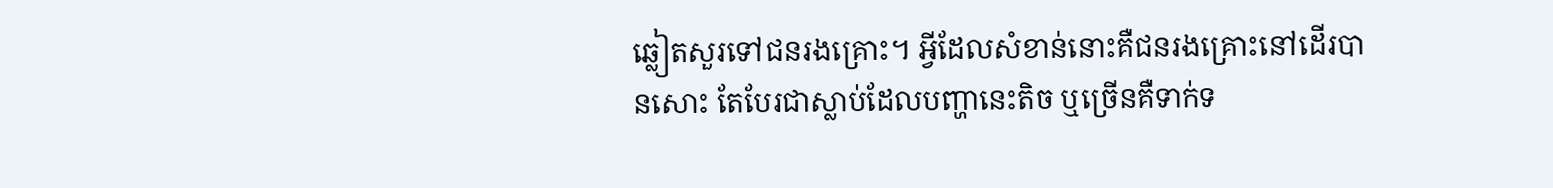ឆ្លៀតសួរទៅជនរងគ្រោះ។ អ្វីដែលសំខាន់នោះគឺជនរងគ្រោះនៅដើរបានសោះ តែបែរជាស្លាប់ដែលបញ្ហានេះតិច ឬច្រើនគឺទាក់ទ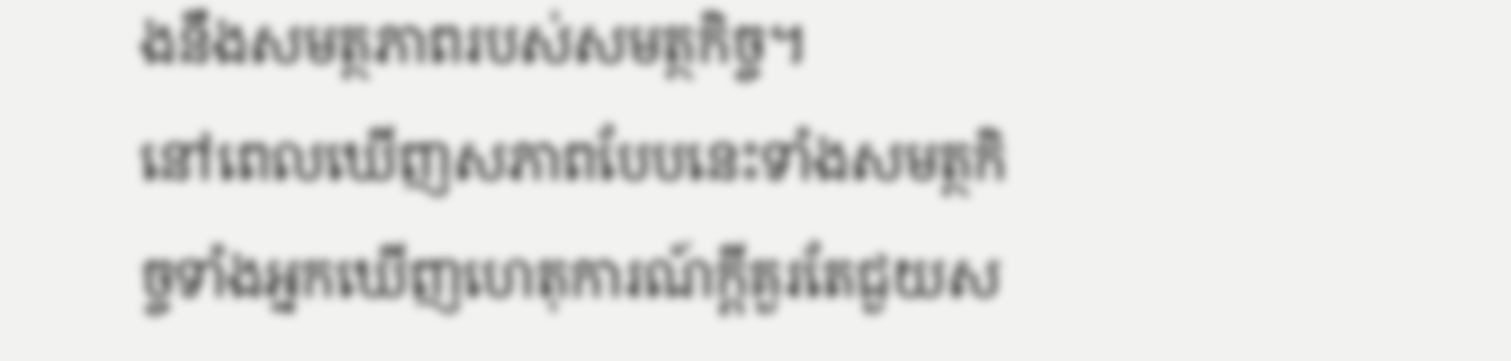ងនឹងសមត្ថភាពរបស់សមត្ថកិច្ច។
នៅពេលឃើញសភាពបែបនេះទាំងសមត្ថកិច្ចទាំងអ្នកឃើញហេតុការណ៍ក្តីគួរតែជួយស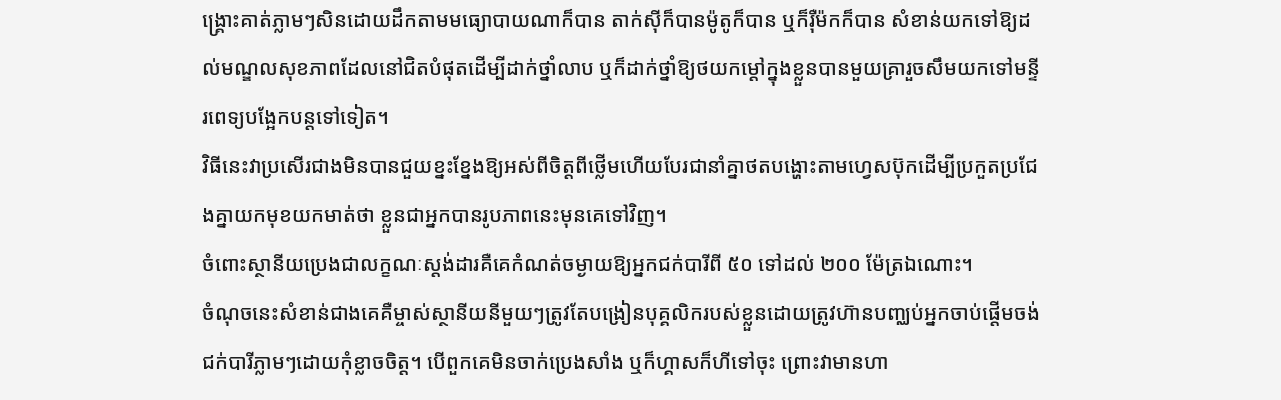ង្គ្រោះគាត់ភ្លាមៗសិនដោយដឹកតាមមធ្យោបាយណាក៏បាន តាក់ស៊ីក៏បានម៉ូតូក៏បាន ឬក៏រ៉ឺម៉កក៏បាន សំខាន់យកទៅឱ្យដល់មណ្ឌលសុខភាពដែលនៅជិតបំផុតដើម្បីដាក់ថ្នាំលាប ឬក៏ដាក់ថ្នាំឱ្យថយកម្តៅក្នុងខ្លួនបានមួយគ្រារួចសឹមយកទៅមន្ទីរពេទ្យបង្អែកបន្តទៅទៀត។
វិធីនេះវាប្រសើរជាងមិនបានជួយខ្នះខ្នែងឱ្យអស់ពីចិត្តពីថ្លើមហើយបែរជានាំគ្នាថតបង្ហោះតាមហ្វេសប៊ុកដើម្បីប្រកួតប្រជែងគ្នាយកមុខយកមាត់ថា ខ្លួនជាអ្នកបានរូបភាពនេះមុនគេទៅវិញ។
ចំពោះស្ថានីយប្រេងជាលក្ខណៈស្តង់ដារគឺគេកំណត់ចម្ងាយឱ្យអ្នកជក់បារីពី ៥០ ទៅដល់ ២០០ ម៉ែត្រឯណោះ។
ចំណុចនេះសំខាន់ជាងគេគឺម្ចាស់ស្ថានីយនីមួយៗត្រូវតែបង្រៀនបុគ្គលិករបស់ខ្លួនដោយត្រូវហ៊ានបញ្ឈប់អ្នកចាប់ផ្តើមចង់ជក់បារីភ្លាមៗដោយកុំខ្លាចចិត្ត។ បើពួកគេមិនចាក់ប្រេងសាំង ឬក៏ហ្គាសក៏ហីទៅចុះ ព្រោះវាមានហា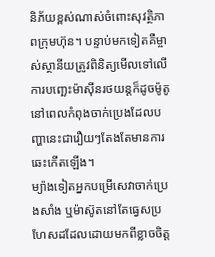និភ័យខ្ពស់ណាស់ចំពោះសុវត្ថិភាពក្រុមហ៊ុន។ បន្ទាប់មកទៀតគឺម្ចាស់ស្ថានីយត្រូវពិនិត្យមើលទៅលើការបញ្ឆេះម៉ាស៊ីនរថយន្តក៏ដូចម៉ូតូនៅពេលកំពុងចាក់ប្រេងដែលបញ្ហានេះជារឿយៗតែងតែមានការឆេះកើតឡើង។
ម្យ៉ាងទៀតអ្នកបម្រើសេវាចាក់ប្រេងសាំង ឬម៉ាស៊ូតនៅតែធ្វេសប្រហែសដដែលដោយមកពីខ្លាចចិត្ត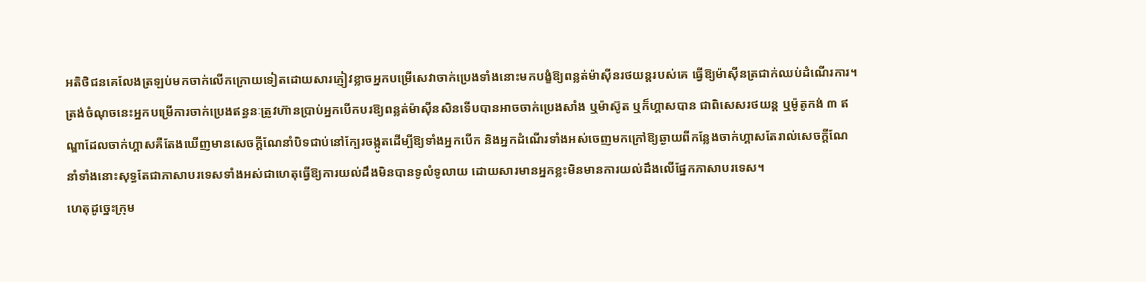អតិថិជនគេលែងត្រឡប់មកចាក់លើកក្រោយទៀតដោយសារភ្ញៀវខ្លាចអ្នកបម្រើសេវាចាក់ប្រេងទាំងនោះមកបង្ខំឱ្យពន្លត់ម៉ាស៊ីនរថយន្តរបស់គេ ធ្វើឱ្យម៉ាស៊ីនត្រជាក់ឈប់ដំណើរការ។
ត្រង់ចំណុចនេះអ្នកបម្រើការចាក់ប្រេងឥន្ធនៈត្រូវហ៊ានប្រាប់អ្នកបើកបរឱ្យពន្លត់ម៉ាស៊ីនសិនទើបបានអាចចាក់ប្រេងសាំង ឬម៉ាស៊ូត ឬក៏ហ្គាសបាន ជាពិសេសរថយន្ត ឬម៉ូតូកង់ ៣ ឥណ្ឌាដែលចាក់ហ្គាសគឺតែងឃើញមានសេចក្តីណែនាំបិទជាប់នៅក្បែរចង្កូតដើម្បីឱ្យទាំងអ្នកបើក និងអ្នកដំណើរទាំងអស់ចេញមកក្រៅឱ្យឆ្ងាយពីកន្លែងចាក់ហ្គាសតែរាល់សេចក្តីណែនាំទាំងនោះសុទ្ធតែជាភាសាបរទេសទាំងអស់ជាហេតុធ្វើឱ្យការយល់ដឹងមិនបានទូលំទូលាយ ដោយសារមានអ្នកខ្លះមិនមានការយល់ដឹងលើផ្នែកភាសាបរទេស។
ហេតុដូច្នេះក្រុម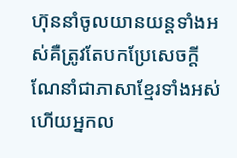ហ៊ុននាំចូលយានយន្តទាំងអស់គឺត្រូវតែបកប្រែសេចក្តីណែនាំជាភាសាខ្មែរទាំងអស់ ហើយអ្នកល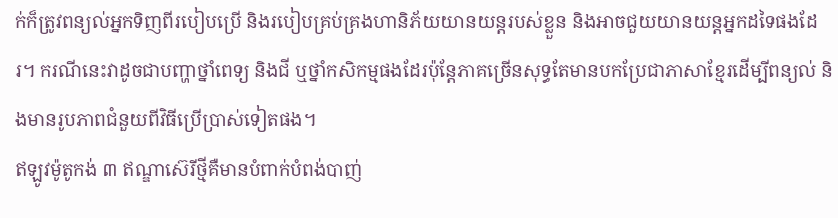ក់ក៏ត្រូវពន្យល់អ្នកទិញពីរបៀបប្រើ និងរបៀបគ្រប់គ្រងហានិភ័យយានយន្តរបស់ខ្លួន និងអាចជួយយានយន្តអ្នកដទៃផងដែរ។ ករណីនេះវាដូចជាបញ្ហាថ្នាំពេទ្យ និងជី ឬថ្នាំកសិកម្មផងដែរប៉ុន្តែភាគច្រើនសុទ្ធតែមានបកប្រែជាភាសាខ្មែរដើម្បីពន្យល់ និងមានរូបភាពជំនួយពីវិធីប្រើប្រាស់ទៀតផង។
ឥឡូវម៉ូតូកង់ ៣ ឥណ្ឌាស៊េរីថ្មីគឺមានបំពាក់បំពង់បាញ់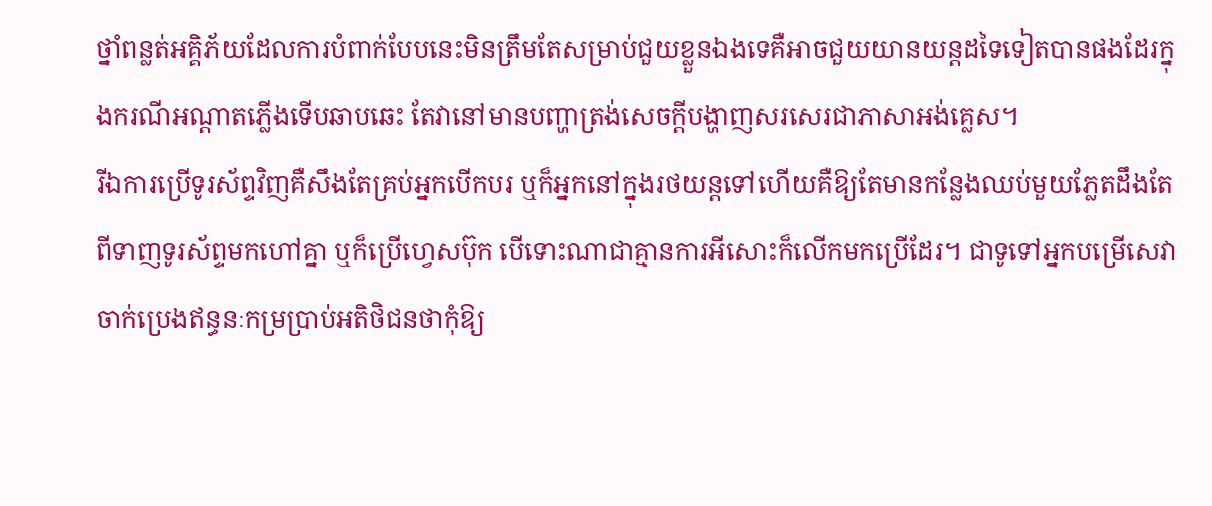ថ្នាំពន្លត់អគ្គិភ័យដែលការបំពាក់បែបនេះមិនត្រឹមតែសម្រាប់ជួយខ្លួនឯងទេគឺអាចជួយយានយន្តដទៃទៀតបានផងដែរក្នុងករណីអណ្តាតភ្លើងទើបឆាបឆេះ តែវានៅមានបញ្ហាត្រង់សេចក្តីបង្ហាញសរសេរជាភាសាអង់គ្លេស។
រីឯការប្រើទូរស័ព្ទវិញគឺសឹងតែគ្រប់អ្នកបើកបរ ឬក៏អ្នកនៅក្នុងរថយន្តទៅហើយគឺឱ្យតែមានកន្លែងឈប់មួយភ្លែតដឹងតែពីទាញទូរស័ព្ទមកហៅគ្នា ឬក៏ប្រើហ្វេសប៊ុក បើទោះណាជាគ្មានការអីសោះក៏លើកមកប្រើដែរ។ ជាទូទៅអ្នកបម្រើសេវាចាក់ប្រេងឥន្ធនៈកម្រប្រាប់អតិថិជនថាកុំឱ្យ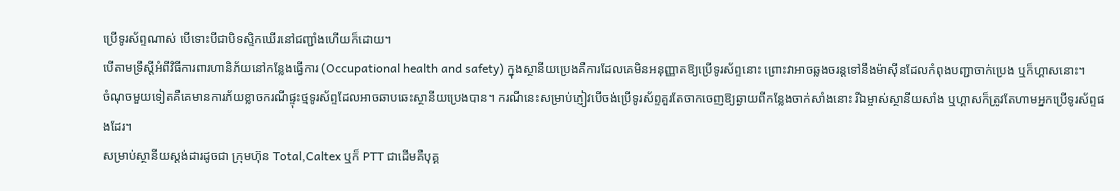ប្រើទូរស័ព្ទណាស់ បើទោះបីជាបិទស្ទិកឃើរនៅជញ្ជាំងហើយក៏ដោយ។
បើតាមទ្រឹស្តីអំពីវិធីការពារហានិភ័យនៅកន្លែងធ្វើការ (Occupational health and safety) ក្នុងស្ថានីយប្រេងគឺការដែលគេមិនអនុញ្ញាតឱ្យប្រើទូរស័ព្ទនោះ ព្រោះវាអាចឆ្លងចរន្តទៅនឹងម៉ាស៊ីនដែលកំពុងបញ្ជាចាក់ប្រេង ឬក៏ហ្គាសនោះ។
ចំណុចមួយទៀតគឺគេមានការភ័យខ្លាចករណីផ្ទុះថ្មទូរស័ព្ទដែលអាចឆាបឆេះស្ថានីយប្រេងបាន។ ករណីនេះសម្រាប់ភ្ញៀវបើចង់ប្រើទូរស័ព្ទគួរតែចាកចេញឱ្យឆ្ងាយពីកន្លែងចាក់សាំងនោះ រីឯម្ចាស់ស្ថានីយសាំង ឬហ្គាសក៏ត្រូវតែហាមអ្នកប្រើទូរស័ព្ទផងដែរ។
សម្រាប់ស្ថានីយស្តង់ដារដូចជា ក្រុមហ៊ុន Total,Caltex ឬក៏ PTT ជាដើមគឺបុគ្គ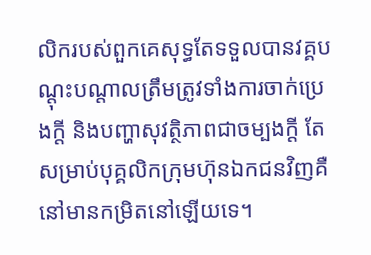លិករបស់ពួកគេសុទ្ធតែទទួលបានវគ្គបណ្តុះបណ្តាលត្រឹមត្រូវទាំងការចាក់ប្រេងក្តី និងបញ្ហាសុវត្ថិភាពជាចម្បងក្ដី តែសម្រាប់បុគ្គលិកក្រុមហ៊ុនឯកជនវិញគឺនៅមានកម្រិតនៅឡើយទេ។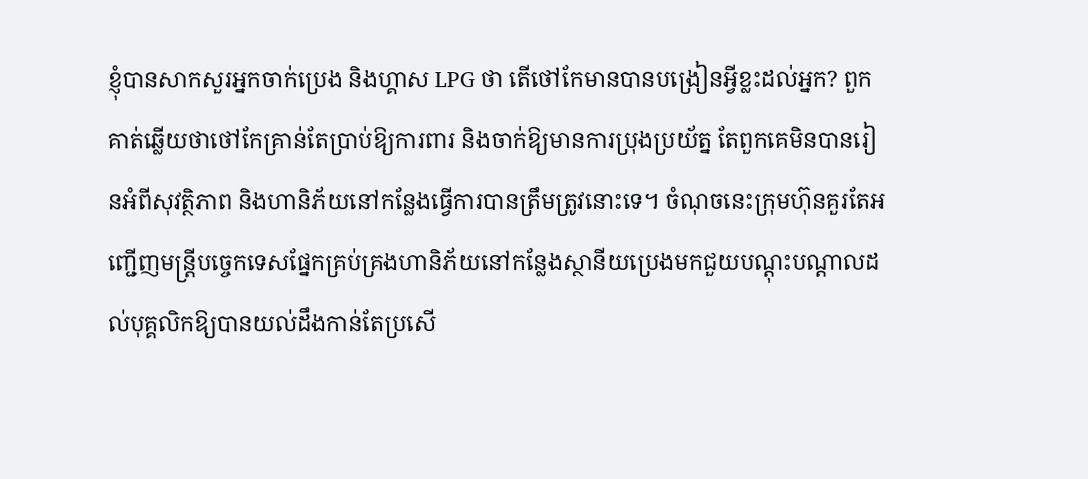ខ្ញុំបានសាកសួរអ្នកចាក់ប្រេង និងហ្គាស LPG ថា តើថៅកែមានបានបង្រៀនអ្វីខ្លះដល់អ្នក? ពួកគាត់ឆ្លើយថាថៅកែគ្រាន់តែប្រាប់ឱ្យការពារ និងចាក់ឱ្យមានការប្រុងប្រយ័ត្ន តែពួកគេមិនបានរៀនអំពីសុវត្ថិភាព និងហានិភ័យនៅកន្លែងធ្វើការបានត្រឹមត្រូវនោះទេ។ ចំណុចនេះក្រុមហ៊ុនគួរតែអញ្ជើញមន្ត្រីបច្ចេកទេសផ្នែកគ្រប់គ្រងហានិភ័យនៅកន្លែងស្ថានីយប្រេងមកជួយបណ្តុះបណ្តាលដល់បុគ្គលិកឱ្យបានយល់ដឹងកាន់តែប្រសើ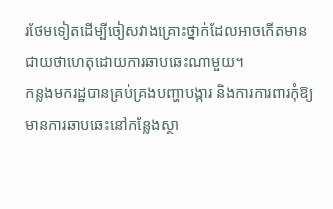រថែមទៀតដើម្បីចៀសវាងគ្រោះថ្នាក់ដែលអាចកើតមានជាយថាហេតុដោយការឆាបឆេះណាមួយ។
កន្លងមករដ្ឋបានគ្រប់គ្រងបញ្ហាបង្ការ និងការការពារកុំឱ្យមានការឆាបឆេះនៅកន្លែងស្ថា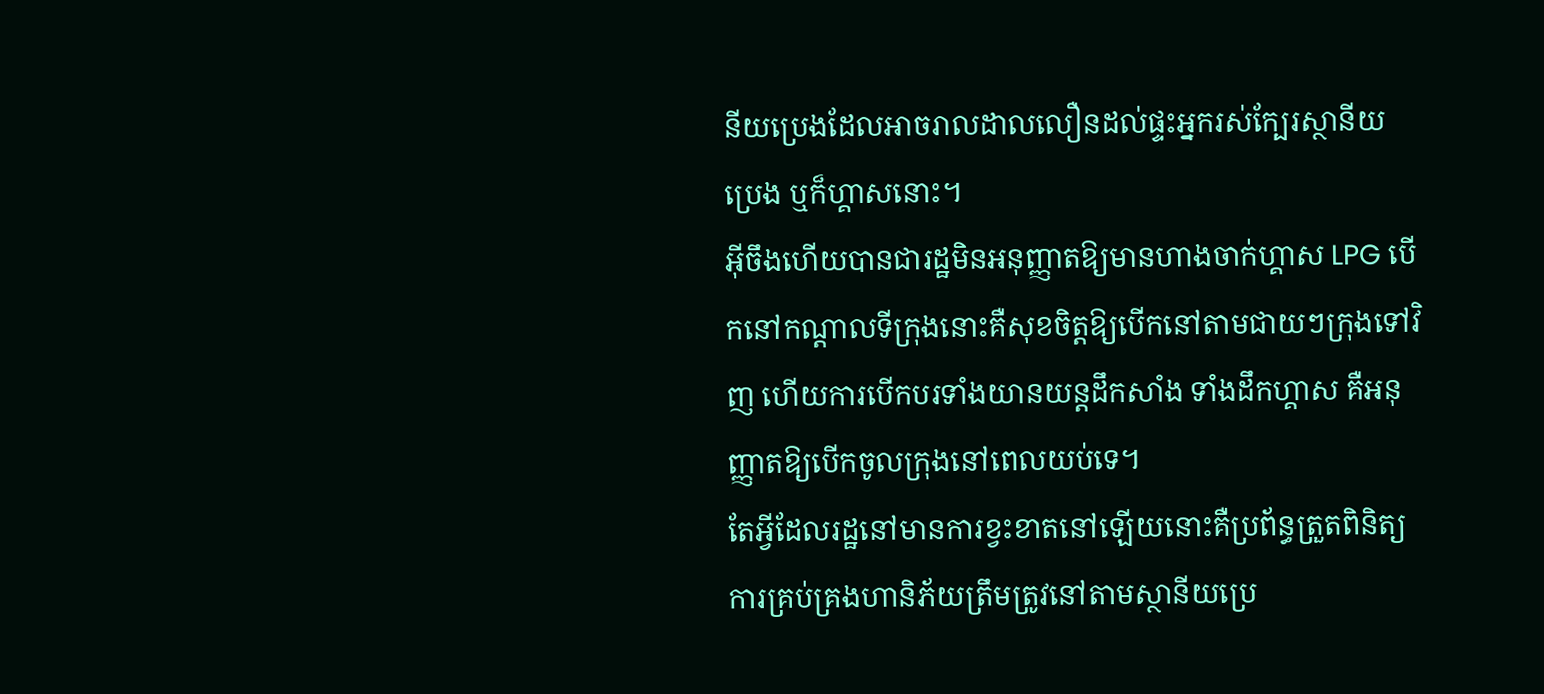នីយប្រេងដែលអាចរាលដាលលឿនដល់ផ្ទះអ្នករស់ក្បែរស្ថានីយប្រេង ឬក៏ហ្គាសនោះ។
អ៊ីចឹងហើយបានជារដ្ឋមិនអនុញ្ញាតឱ្យមានហាងចាក់ហ្គាស LPG បើកនៅកណ្តាលទីក្រុងនោះគឺសុខចិត្តឱ្យបើកនៅតាមជាយៗក្រុងទៅវិញ ហើយការបើកបរទាំងយានយន្តដឹកសាំង ទាំងដឹកហ្គាស គឺអនុញ្ញាតឱ្យបើកចូលក្រុងនៅពេលយប់ទេ។
តែអ្វីដែលរដ្ឋនៅមានការខ្វះខាតនៅឡើយនោះគឺប្រព័ន្ធត្រួតពិនិត្យការគ្រប់គ្រងហានិភ័យត្រឹមត្រូវនៅតាមស្ថានីយប្រេ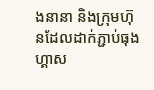ងនានា និងក្រុមហ៊ុនដែលដាក់ភ្ជាប់ធុងហ្គាស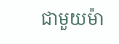ជាមួយម៉ា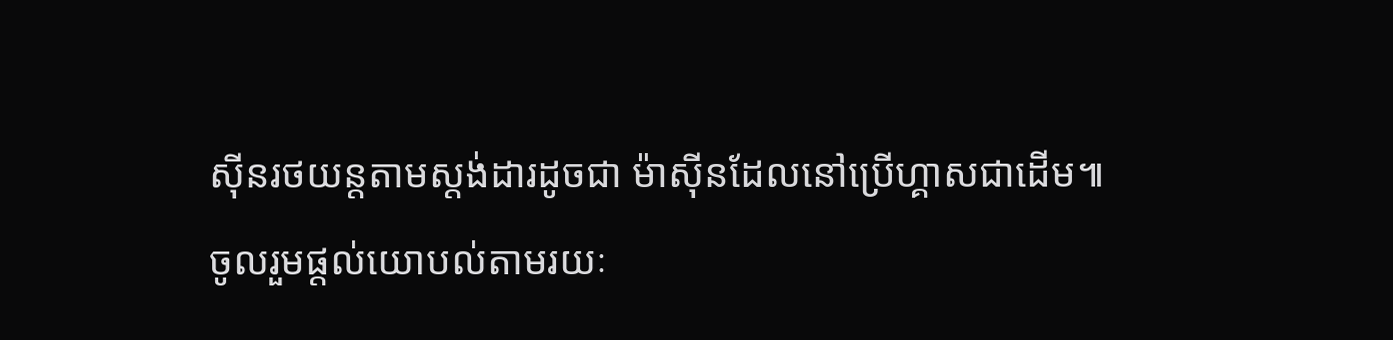ស៊ីនរថយន្តតាមស្តង់ដារដូចជា ម៉ាស៊ីនដែលនៅប្រើហ្គាសជាដើម៕
ចូលរួមផ្តល់យោបល់តាមរយៈ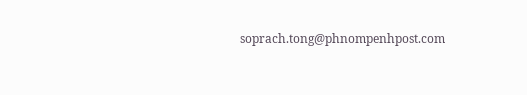soprach.tong@phnompenhpost.com